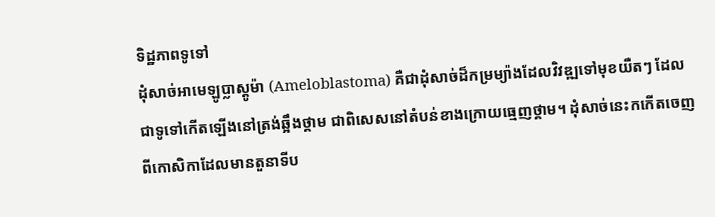ទិដ្ឋភាពទូទៅ
ដុំសាច់អាមេឡូប្លាស្តូម៉ា (Ameloblastoma) គឺជាដុំសាច់ដ៏កម្រម្យ៉ាងដែលវិវឌ្ឍទៅមុខយឺតៗ ដែលជាទូទៅកើតឡើងនៅត្រង់ឆ្អឹងថ្គាម ជាពិសេសនៅតំបន់ខាងក្រោយធ្មេញថ្គាម។ ដុំសាច់នេះកកើតចេញពីកោសិកាដែលមានតួនាទីប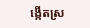ង្កើតស្រ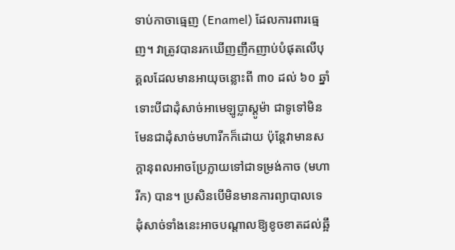ទាប់កាចាធ្មេញ (Enamel) ដែលការពារធ្មេញ។ វាត្រូវបានរកឃើញញឹកញាប់បំផុតលើបុគ្គលដែលមានអាយុចន្លោះពី ៣០ ដល់ ៦០ ឆ្នាំ
ទោះបីជាដុំសាច់អាមេឡូប្លាស្តូម៉ា ជាទូទៅមិនមែនជាដុំសាច់មហារីកក៏ដោយ ប៉ុន្តែវាមានសក្ដានុពលអាចប្រែក្លាយទៅជាទម្រង់កាច (មហារីក) បាន។ ប្រសិនបើមិនមានការព្យាបាលទេ ដុំសាច់ទាំងនេះអាចបណ្តាលឱ្យខូចខាតដល់ឆ្អឹ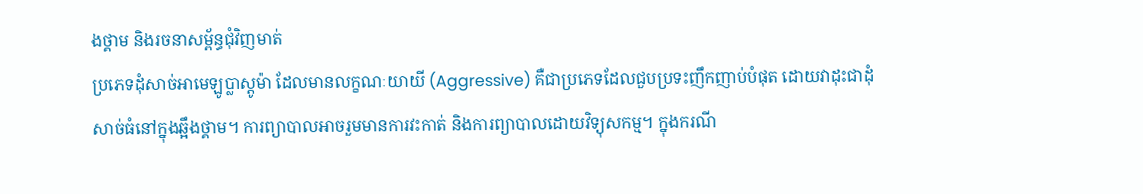ងថ្គាម និងរចនាសម្ព័ន្ធជុំវិញមាត់
ប្រភេទដុំសាច់អាមេឡូប្លាស្តូម៉ា ដែលមានលក្ខណៈយាយី (Aggressive) គឺជាប្រភេទដែលជួបប្រទះញឹកញាប់បំផុត ដោយវាដុះជាដុំសាច់ធំនៅក្នុងឆ្អឹងថ្គាម។ ការព្យាបាលអាចរួមមានការវះកាត់ និងការព្យាបាលដោយវិទ្យុសកម្ម។ ក្នុងករណី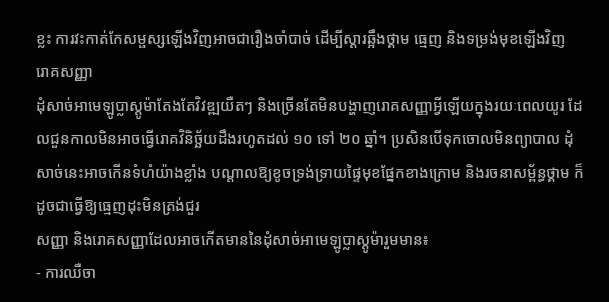ខ្លះ ការវះកាត់កែសម្ផស្សឡើងវិញអាចជារឿងចាំបាច់ ដើម្បីស្តារឆ្អឹងថ្គាម ធ្មេញ និងទម្រង់មុខឡើងវិញ
រោគសញ្ញា
ដុំសាច់អាមេឡូប្លាស្តូម៉ាតែងតែវិវឌ្ឍយឺតៗ និងច្រើនតែមិនបង្ហាញរោគសញ្ញាអ្វីឡើយក្នុងរយៈពេលយូរ ដែលជួនកាលមិនអាចធ្វើរោគវិនិច្ឆ័យដឹងរហូតដល់ ១០ ទៅ ២០ ឆ្នាំ។ ប្រសិនបើទុកចោលមិនព្យាបាល ដុំសាច់នេះអាចកើនទំហំយ៉ាងខ្លាំង បណ្តាលឱ្យខូចទ្រង់ទ្រាយផ្ទៃមុខផ្នែកខាងក្រោម និងរចនាសម្ព័ន្ធថ្គាម ក៏ដូចជាធ្វើឱ្យធ្មេញដុះមិនត្រង់ជួរ
សញ្ញា និងរោគសញ្ញាដែលអាចកើតមាននៃដុំសាច់អាមេឡូប្លាស្តូម៉ារួមមាន៖
- ការឈឺចា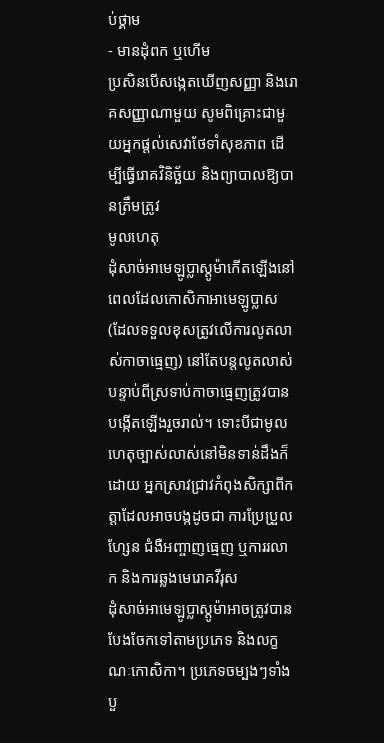ប់ថ្គាម
- មានដុំពក ឬហើម
ប្រសិនបើសង្កេតឃើញសញ្ញា និងរោគសញ្ញាណាមួយ សូមពិគ្រោះជាមួយអ្នកផ្តល់សេវាថែទាំសុខភាព ដើម្បីធ្វើរោគវិនិច្ឆ័យ និងព្យាបាលឱ្យបានត្រឹមត្រូវ
មូលហេតុ
ដុំសាច់អាមេឡូប្លាស្តូម៉ាកើតឡើងនៅពេលដែលកោសិកាអាមេឡូប្លាស (ដែលទទួលខុសត្រូវលើការលូតលាស់កាចាធ្មេញ) នៅតែបន្តលូតលាស់ បន្ទាប់ពីស្រទាប់កាចាធ្មេញត្រូវបានបង្កើតឡើងរួចរាល់។ ទោះបីជាមូលហេតុច្បាស់លាស់នៅមិនទាន់ដឹងក៏ដោយ អ្នកស្រាវជ្រាវកំពុងសិក្សាពីកត្តាដែលអាចបង្កដូចជា ការប្រែប្រួលហ្សែន ជំងឺអញ្ចាញធ្មេញ ឬការរលាក និងការឆ្លងមេរោគវីរុស
ដុំសាច់អាមេឡូប្លាស្តូម៉ាអាចត្រូវបានបែងចែកទៅតាមប្រភេទ និងលក្ខណៈកោសិកា។ ប្រភេទចម្បងៗទាំងបួ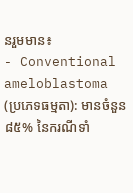នរួមមាន៖
- Conventional ameloblastoma (ប្រភេទធម្មតា): មានចំនួន ៨៥% នៃករណីទាំ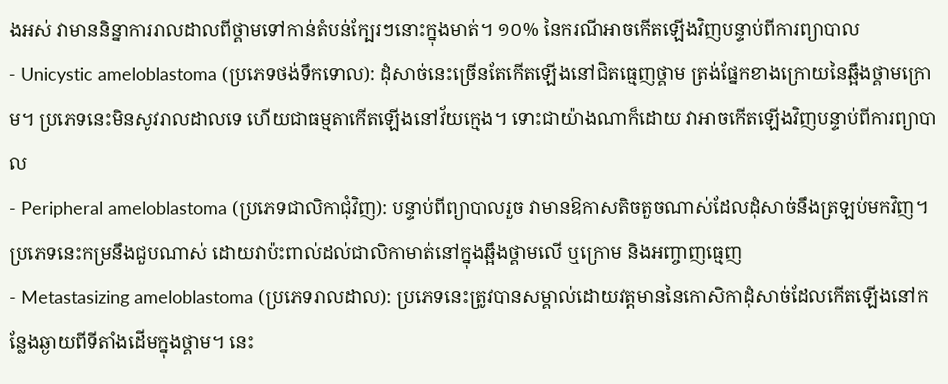ងអស់ វាមាននិន្នាការរាលដាលពីថ្គាមទៅកាន់តំបន់ក្បែរៗនោះក្នុងមាត់។ ១០% នៃករណីអាចកើតឡើងវិញបន្ទាប់ពីការព្យាបាល
- Unicystic ameloblastoma (ប្រភេទថង់ទឹកទោល): ដុំសាច់នេះច្រើនតែកើតឡើងនៅជិតធ្មេញថ្គាម ត្រង់ផ្នែកខាងក្រោយនៃឆ្អឹងថ្គាមក្រោម។ ប្រភេទនេះមិនសូវរាលដាលទេ ហើយជាធម្មតាកើតឡើងនៅវ័យក្មេង។ ទោះជាយ៉ាងណាក៏ដោយ វាអាចកើតឡើងវិញបន្ទាប់ពីការព្យាបាល
- Peripheral ameloblastoma (ប្រភេទជាលិកាជុំវិញ): បន្ទាប់ពីព្យាបាលរួច វាមានឱកាសតិចតួចណាស់ដែលដុំសាច់នឹងត្រឡប់មកវិញ។ ប្រភេទនេះកម្រនឹងជួបណាស់ ដោយវាប៉ះពាល់ដល់ជាលិកាមាត់នៅក្នុងឆ្អឹងថ្គាមលើ ឬក្រោម និងអញ្ចាញធ្មេញ
- Metastasizing ameloblastoma (ប្រភេទរាលដាល): ប្រភេទនេះត្រូវបានសម្គាល់ដោយវត្តមាននៃកោសិកាដុំសាច់ដែលកើតឡើងនៅកន្លែងឆ្ងាយពីទីតាំងដើមក្នុងថ្គាម។ នេះ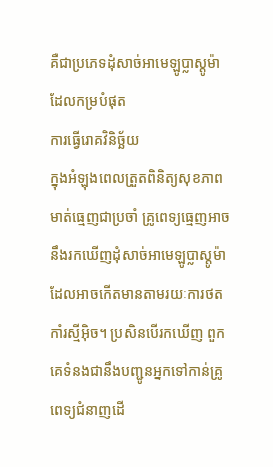គឺជាប្រភេទដុំសាច់អាមេឡូប្លាស្តូម៉ាដែលកម្របំផុត
ការធ្វើរោគវិនិច្ឆ័យ
ក្នុងអំឡុងពេលត្រួតពិនិត្យសុខភាពមាត់ធ្មេញជាប្រចាំ គ្រូពេទ្យធ្មេញអាចនឹងរកឃើញដុំសាច់អាមេឡូប្លាស្តូម៉ាដែលអាចកើតមានតាមរយៈការថតកាំរស្មីអ៊ិច។ ប្រសិនបើរកឃើញ ពួកគេទំនងជានឹងបញ្ជូនអ្នកទៅកាន់គ្រូពេទ្យជំនាញដើ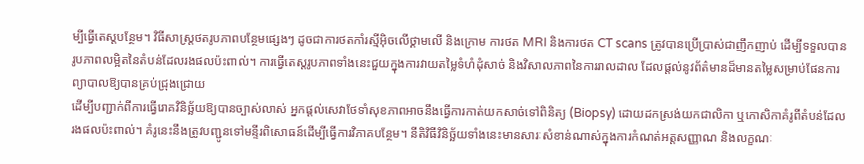ម្បីធ្វើតេស្តបន្ថែម។ វិធីសាស្ត្រថតរូបភាពបន្ថែមផ្សេងៗ ដូចជាការថតកាំរស្មីអ៊ិចលើថ្គាមលើ និងក្រោម ការថត MRI និងការថត CT scans ត្រូវបានប្រើប្រាស់ជាញឹកញាប់ ដើម្បីទទួលបានរូបភាពលម្អិតនៃតំបន់ដែលរងផលប៉ះពាល់។ ការធ្វើតេស្តរូបភាពទាំងនេះជួយក្នុងការវាយតម្លៃទំហំដុំសាច់ និងវិសាលភាពនៃការរាលដាល ដែលផ្តល់នូវព័ត៌មានដ៏មានតម្លៃសម្រាប់ផែនការព្យាបាលឱ្យបានគ្រប់ជ្រុងជ្រោយ
ដើម្បីបញ្ជាក់ពីការធ្វើរោគវិនិច្ឆ័យឱ្យបានច្បាស់លាស់ អ្នកផ្តល់សេវាថែទាំសុខភាពអាចនឹងធ្វើការកាត់យកសាច់ទៅពិនិត្យ (Biopsy) ដោយដកស្រង់យកជាលិកា ឬកោសិកាគំរូពីតំបន់ដែលរងផលប៉ះពាល់។ គំរូនេះនឹងត្រូវបញ្ជូនទៅមន្ទីរពិសោធន៍ដើម្បីធ្វើការវិភាគបន្ថែម។ នីតិវិធីវិនិច្ឆ័យទាំងនេះមានសារៈសំខាន់ណាស់ក្នុងការកំណត់អត្តសញ្ញាណ និងលក្ខណៈ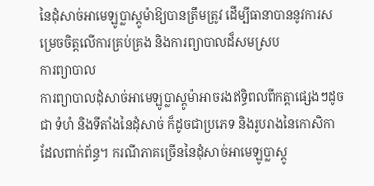នៃដុំសាច់អាមេឡូប្លាស្តូម៉ាឱ្យបានត្រឹមត្រូវ ដើម្បីធានាបាននូវការសម្រេចចិត្តលើការគ្រប់គ្រង និងការព្យាបាលដ៏សមស្រប
ការព្យាបាល
ការព្យាបាលដុំសាច់អាមេឡូប្លាស្តូម៉ាអាចរងឥទ្ធិពលពីកត្តាផ្សេងៗដូចជា ទំហំ និងទីតាំងនៃដុំសាច់ ក៏ដូចជាប្រភេទ និងរូបរាងនៃកោសិកាដែលពាក់ព័ន្ធ។ ករណីភាគច្រើននៃដុំសាច់អាមេឡូប្លាស្តូ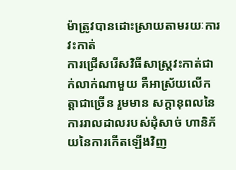ម៉ាត្រូវបានដោះស្រាយតាមរយៈការវះកាត់
ការជ្រើសរើសវិធីសាស្ត្រវះកាត់ជាក់លាក់ណាមួយ គឺអាស្រ័យលើកត្តាជាច្រើន រួមមាន សក្តានុពលនៃការរាលដាលរបស់ដុំសាច់ ហានិភ័យនៃការកើតឡើងវិញ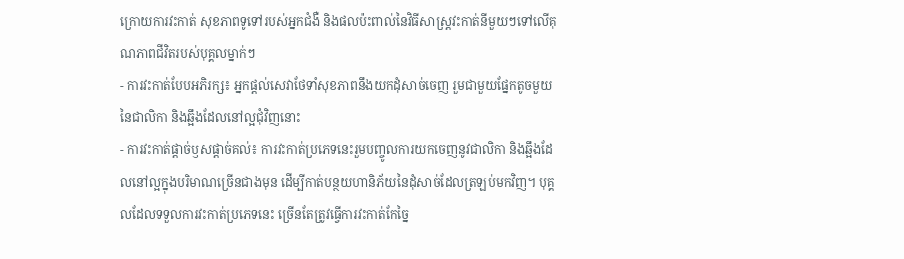ក្រោយការវះកាត់ សុខភាពទូទៅរបស់អ្នកជំងឺ និងផលប៉ះពាល់នៃវិធីសាស្ត្រវះកាត់នីមួយៗទៅលើគុណភាពជីវិតរបស់បុគ្គលម្នាក់ៗ
- ការវះកាត់បែបអភិរក្ស៖ អ្នកផ្តល់សេវាថែទាំសុខភាពនឹងយកដុំសាច់ចេញ រួមជាមួយផ្នែកតូចមួយនៃជាលិកា និងឆ្អឹងដែលនៅល្អជុំវិញនោះ
- ការវះកាត់ផ្ដាច់ឫសផ្ដាច់គល់៖ ការវះកាត់ប្រភេទនេះរួមបញ្ចូលការយកចេញនូវជាលិកា និងឆ្អឹងដែលនៅល្អក្នុងបរិមាណច្រើនជាងមុន ដើម្បីកាត់បន្ថយហានិភ័យនៃដុំសាច់ដែលត្រឡប់មកវិញ។ បុគ្គលដែលទទួលការវះកាត់ប្រភេទនេះ ច្រើនតែត្រូវធ្វើការវះកាត់កែច្នៃ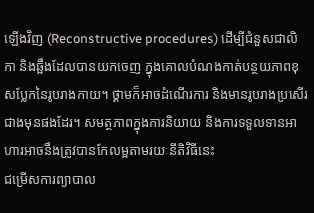ឡើងវិញ (Reconstructive procedures) ដើម្បីជំនួសជាលិកា និងឆ្អឹងដែលបានយកចេញ ក្នុងគោលបំណងកាត់បន្ថយភាពខុសប្លែកនៃរូបរាងកាយ។ ថ្គាមក៏អាចដំណើរការ និងមានរូបរាងប្រសើរជាងមុនផងដែរ។ សមត្ថភាពក្នុងការនិយាយ និងការទទួលទានអាហារអាចនឹងត្រូវបានកែលម្អតាមរយៈនីតិវិធីនេះ
ជម្រើសការព្យាបាល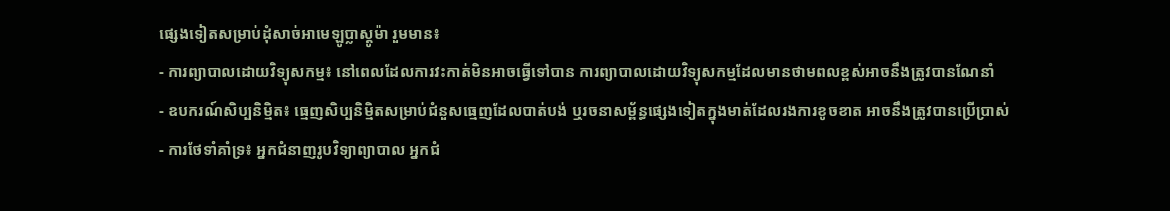ផ្សេងទៀតសម្រាប់ដុំសាច់អាមេឡូប្លាស្តូម៉ា រួមមាន៖
- ការព្យាបាលដោយវិទ្យុសកម្ម៖ នៅពេលដែលការវះកាត់មិនអាចធ្វើទៅបាន ការព្យាបាលដោយវិទ្យុសកម្មដែលមានថាមពលខ្ពស់អាចនឹងត្រូវបានណែនាំ
- ឧបករណ៍សិប្បនិម្មិត៖ ធ្មេញសិប្បនិម្មិតសម្រាប់ជំនួសធ្មេញដែលបាត់បង់ ឬរចនាសម្ព័ន្ធផ្សេងទៀតក្នុងមាត់ដែលរងការខូចខាត អាចនឹងត្រូវបានប្រើប្រាស់
- ការថែទាំគាំទ្រ៖ អ្នកជំនាញរូបវិទ្យាព្យាបាល អ្នកជំ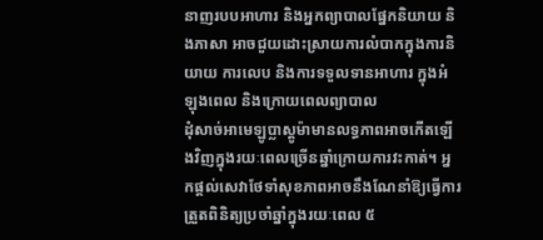នាញរបបអាហារ និងអ្នកព្យាបាលផ្នែកនិយាយ និងភាសា អាចជួយដោះស្រាយការលំបាកក្នុងការនិយាយ ការលេប និងការទទួលទានអាហារ ក្នុងអំឡុងពេល និងក្រោយពេលព្យាបាល
ដុំសាច់អាមេឡូប្លាស្តូម៉ាមានលទ្ធភាពអាចកើតឡើងវិញក្នុងរយៈពេលច្រើនឆ្នាំក្រោយការវះកាត់។ អ្នកផ្តល់សេវាថែទាំសុខភាពអាចនឹងណែនាំឱ្យធ្វើការត្រួតពិនិត្យប្រចាំឆ្នាំក្នុងរយៈពេល ៥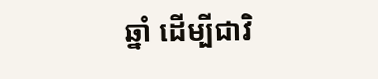ឆ្នាំ ដើម្បីជាវិ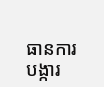ធានការបង្ការ